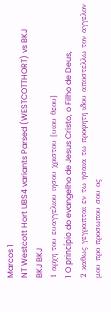Marcos 1
NT Westcott Hort UBS4 variants Parsed (WESTCOTTHORT) vs BKJ
BKJ BKJ
1 αρχη του ευαγγελιου ιησου χριστου [υιου θεου]
1 O princípio do evangelho de Jesus Cristo, o Filho de Deus,
2 καθως γεγραπται εν τω ησαια τω προφητη ιδου αποστελλω τον αγγελον μου προ προσωπου σου ος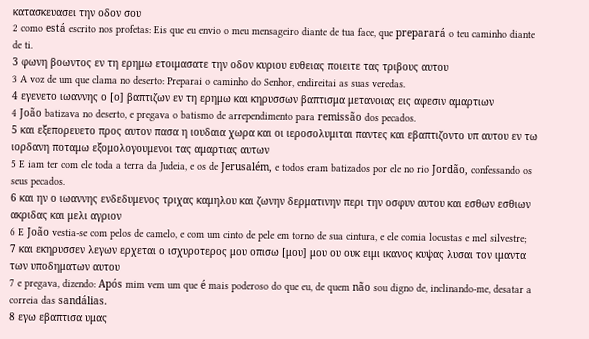κατασκευασει την οδον σου
2 como está escrito nos profetas: Eis que eu envio o meu mensageiro diante de tua face, que preparará o teu caminho diante de ti.
3 φωνη βοωντος εν τη ερημω ετοιμασατε την οδον κυριου ευθειας ποιειτε τας τριβους αυτου
3 A voz de um que clama no deserto: Preparai o caminho do Senhor, endireitai as suas veredas.
4 εγενετο ιωαννης ο [ο] βαπτιζων εν τη ερημω και κηρυσσων βαπτισμα μετανοιας εις αφεσιν αμαρτιων
4 João batizava no deserto, e pregava o batismo de arrependimento para remissão dos pecados.
5 και εξεπορευετο προς αυτον πασα η ιουδαια χωρα και οι ιεροσολυμιται παντες και εβαπτιζοντο υπ αυτου εν τω ιορδανη ποταμω εξομολογουμενοι τας αμαρτιας αυτων
5 E iam ter com ele toda a terra da Judeia, e os de Jerusalém, e todos eram batizados por ele no rio Jordão, confessando os seus pecados.
6 και ην ο ιωαννης ενδεδυμενος τριχας καμηλου και ζωνην δερματινην περι την οσφυν αυτου και εσθων εσθιων ακριδας και μελι αγριον
6 E João vestia-se com pelos de camelo, e com um cinto de pele em torno de sua cintura, e ele comia locustas e mel silvestre;
7 και εκηρυσσεν λεγων ερχεται ο ισχυροτερος μου οπισω [μου] μου ου ουκ ειμι ικανος κυψας λυσαι τον ιμαντα των υποδηματων αυτου
7 e pregava, dizendo: Após mim vem um que é mais poderoso do que eu, de quem não sou digno de, inclinando-me, desatar a correia das sandálias.
8 εγω εβαπτισα υμας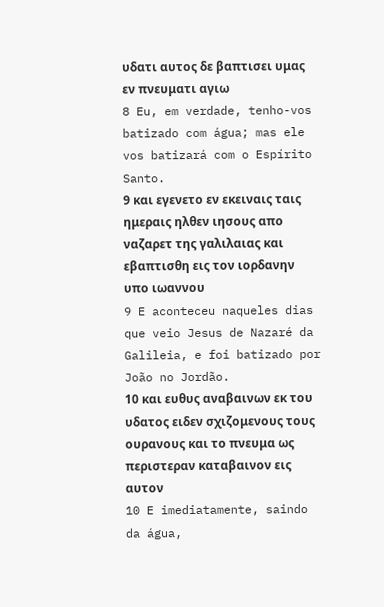υδατι αυτος δε βαπτισει υμας εν πνευματι αγιω
8 Eu, em verdade, tenho-vos batizado com água; mas ele vos batizará com o Espírito Santo.
9 και εγενετο εν εκειναις ταις ημεραις ηλθεν ιησους απο ναζαρετ της γαλιλαιας και εβαπτισθη εις τον ιορδανην υπο ιωαννου
9 E aconteceu naqueles dias que veio Jesus de Nazaré da Galileia, e foi batizado por João no Jordão.
10 και ευθυς αναβαινων εκ του υδατος ειδεν σχιζομενους τους ουρανους και το πνευμα ως περιστεραν καταβαινον εις αυτον
10 E imediatamente, saindo da água,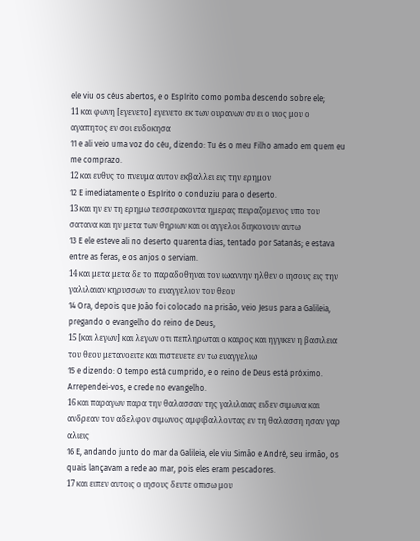ele viu os céus abertos, e o Espírito como pomba descendo sobre ele;
11 και φωνη [εγενετο] εγενετο εκ των ουρανων συ ει ο υιος μου ο αγαπητος εν σοι ευδοκησα
11 e ali veio uma voz do céu, dizendo: Tu és o meu Filho amado em quem eu me comprazo.
12 και ευθυς το πνευμα αυτον εκβαλλει εις την ερημον
12 E imediatamente o Espírito o conduziu para o deserto.
13 και ην εν τη ερημω τεσσερακοντα ημερας πειραζομενος υπο του σατανα και ην μετα των θηριων και οι αγγελοι διηκονουν αυτω
13 E ele esteve ali no deserto quarenta dias, tentado por Satanás; e estava entre as feras, e os anjos o serviam.
14 και μετα μετα δε το παραδοθηναι τον ιωαννην ηλθεν ο ιησους εις την γαλιλαιαν κηρυσσων το ευαγγελιον του θεου
14 Ora, depois que João foi colocado na prisão, veio Jesus para a Galileia, pregando o evangelho do reino de Deus,
15 [και λεγων] και λεγων οτι πεπληρωται ο καιρος και ηγγικεν η βασιλεια του θεου μετανοειτε και πιστευετε εν τω ευαγγελιω
15 e dizendo: O tempo está cumprido, e o reino de Deus está próximo. Arrependei-vos, e crede no evangelho.
16 και παραγων παρα την θαλασσαν της γαλιλαιας ειδεν σιμωνα και ανδρεαν τον αδελφον σιμωνος αμφιβαλλοντας εν τη θαλασση ησαν γαρ αλιεις
16 E, andando junto do mar da Galileia, ele viu Simão e André, seu irmão, os quais lançavam a rede ao mar, pois eles eram pescadores.
17 και ειπεν αυτοις ο ιησους δευτε οπισω μου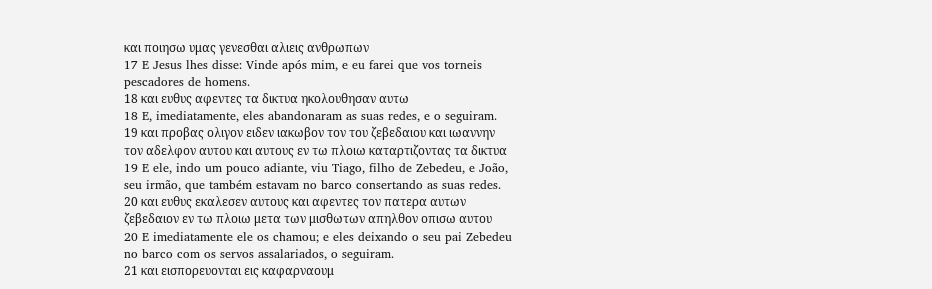και ποιησω υμας γενεσθαι αλιεις ανθρωπων
17 E Jesus lhes disse: Vinde após mim, e eu farei que vos torneis pescadores de homens.
18 και ευθυς αφεντες τα δικτυα ηκολουθησαν αυτω
18 E, imediatamente, eles abandonaram as suas redes, e o seguiram.
19 και προβας ολιγον ειδεν ιακωβον τον του ζεβεδαιου και ιωαννην τον αδελφον αυτου και αυτους εν τω πλοιω καταρτιζοντας τα δικτυα
19 E ele, indo um pouco adiante, viu Tiago, filho de Zebedeu, e João, seu irmão, que também estavam no barco consertando as suas redes.
20 και ευθυς εκαλεσεν αυτους και αφεντες τον πατερα αυτων ζεβεδαιον εν τω πλοιω μετα των μισθωτων απηλθον οπισω αυτου
20 E imediatamente ele os chamou; e eles deixando o seu pai Zebedeu no barco com os servos assalariados, o seguiram.
21 και εισπορευονται εις καφαρναουμ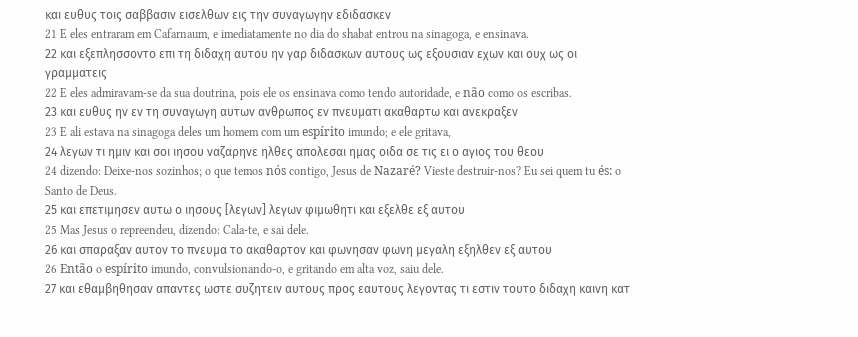και ευθυς τοις σαββασιν εισελθων εις την συναγωγην εδιδασκεν
21 E eles entraram em Cafarnaum, e imediatamente no dia do shabat entrou na sinagoga, e ensinava.
22 και εξεπλησσοντο επι τη διδαχη αυτου ην γαρ διδασκων αυτους ως εξουσιαν εχων και ουχ ως οι γραμματεις
22 E eles admiravam-se da sua doutrina, pois ele os ensinava como tendo autoridade, e não como os escribas.
23 και ευθυς ην εν τη συναγωγη αυτων ανθρωπος εν πνευματι ακαθαρτω και ανεκραξεν
23 E ali estava na sinagoga deles um homem com um espírito imundo; e ele gritava,
24 λεγων τι ημιν και σοι ιησου ναζαρηνε ηλθες απολεσαι ημας οιδα σε τις ει ο αγιος του θεου
24 dizendo: Deixe-nos sozinhos; o que temos nós contigo, Jesus de Nazaré? Vieste destruir-nos? Eu sei quem tu és: o Santo de Deus.
25 και επετιμησεν αυτω ο ιησους [λεγων] λεγων φιμωθητι και εξελθε εξ αυτου
25 Mas Jesus o repreendeu, dizendo: Cala-te, e sai dele.
26 και σπαραξαν αυτον το πνευμα το ακαθαρτον και φωνησαν φωνη μεγαλη εξηλθεν εξ αυτου
26 Então o espírito imundo, convulsionando-o, e gritando em alta voz, saiu dele.
27 και εθαμβηθησαν απαντες ωστε συζητειν αυτους προς εαυτους λεγοντας τι εστιν τουτο διδαχη καινη κατ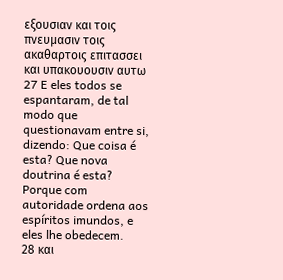εξουσιαν και τοις πνευμασιν τοις ακαθαρτοις επιτασσει και υπακουουσιν αυτω
27 E eles todos se espantaram, de tal modo que questionavam entre si, dizendo: Que coisa é esta? Que nova doutrina é esta? Porque com autoridade ordena aos espíritos imundos, e eles lhe obedecem.
28 και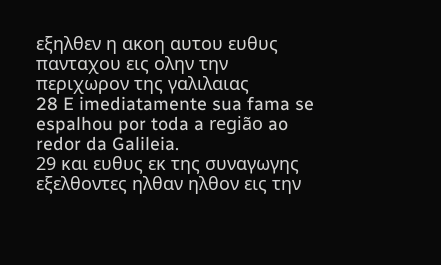εξηλθεν η ακοη αυτου ευθυς πανταχου εις ολην την περιχωρον της γαλιλαιας
28 E imediatamente sua fama se espalhou por toda a região ao redor da Galileia.
29 και ευθυς εκ της συναγωγης εξελθοντες ηλθαν ηλθον εις την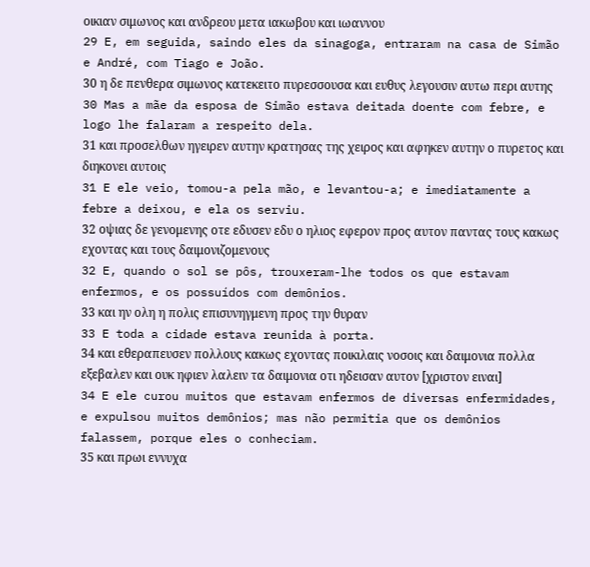οικιαν σιμωνος και ανδρεου μετα ιακωβου και ιωαννου
29 E, em seguida, saindo eles da sinagoga, entraram na casa de Simão e André, com Tiago e João.
30 η δε πενθερα σιμωνος κατεκειτο πυρεσσουσα και ευθυς λεγουσιν αυτω περι αυτης
30 Mas a mãe da esposa de Simão estava deitada doente com febre, e logo lhe falaram a respeito dela.
31 και προσελθων ηγειρεν αυτην κρατησας της χειρος και αφηκεν αυτην ο πυρετος και διηκονει αυτοις
31 E ele veio, tomou-a pela mão, e levantou-a; e imediatamente a febre a deixou, e ela os serviu.
32 οψιας δε γενομενης οτε εδυσεν εδυ ο ηλιος εφερον προς αυτον παντας τους κακως εχοντας και τους δαιμονιζομενους
32 E, quando o sol se pôs, trouxeram-lhe todos os que estavam enfermos, e os possuídos com demônios.
33 και ην ολη η πολις επισυνηγμενη προς την θυραν
33 E toda a cidade estava reunida à porta.
34 και εθεραπευσεν πολλους κακως εχοντας ποικιλαις νοσοις και δαιμονια πολλα εξεβαλεν και ουκ ηφιεν λαλειν τα δαιμονια οτι ηδεισαν αυτον [χριστον ειναι]
34 E ele curou muitos que estavam enfermos de diversas enfermidades, e expulsou muitos demônios; mas não permitia que os demônios falassem, porque eles o conheciam.
35 και πρωι εννυχα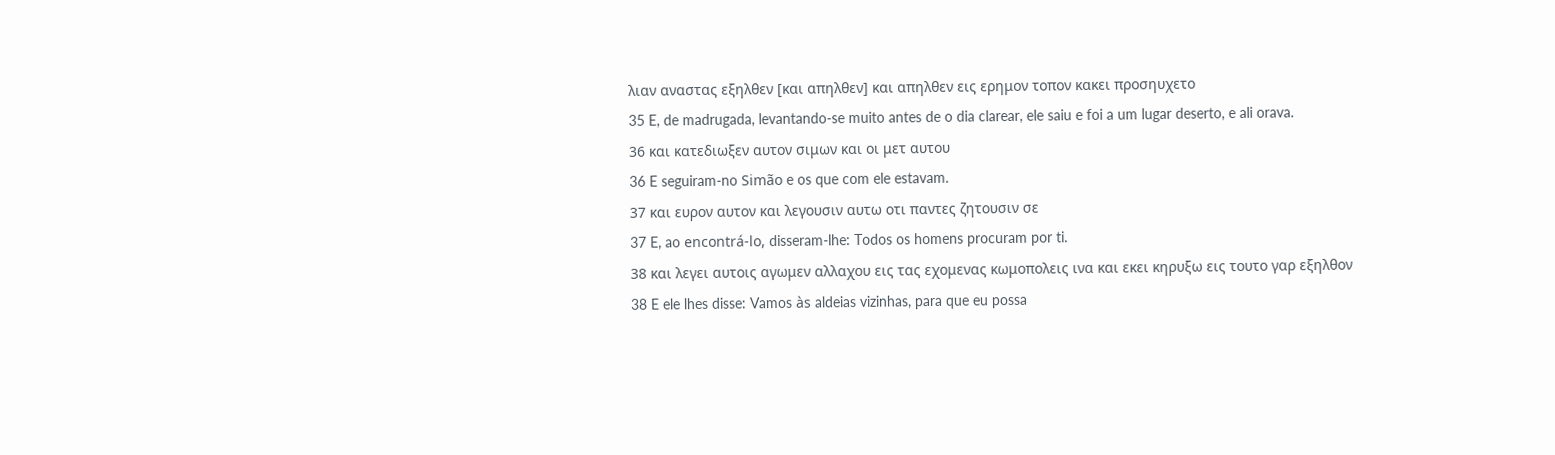λιαν αναστας εξηλθεν [και απηλθεν] και απηλθεν εις ερημον τοπον κακει προσηυχετο
35 E, de madrugada, levantando-se muito antes de o dia clarear, ele saiu e foi a um lugar deserto, e ali orava.
36 και κατεδιωξεν αυτον σιμων και οι μετ αυτου
36 E seguiram-no Simão e os que com ele estavam.
37 και ευρον αυτον και λεγουσιν αυτω οτι παντες ζητουσιν σε
37 E, ao encontrá-lo, disseram-lhe: Todos os homens procuram por ti.
38 και λεγει αυτοις αγωμεν αλλαχου εις τας εχομενας κωμοπολεις ινα και εκει κηρυξω εις τουτο γαρ εξηλθον
38 E ele lhes disse: Vamos às aldeias vizinhas, para que eu possa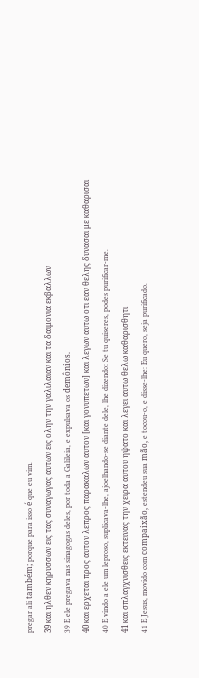pregar ali também; porque para isso é que eu vim.
39 και ηλθεν κηρυσσων εις τας συναγωγας αυτων εις ολην την γαλιλαιαν και τα δαιμονια εκβαλλων
39 E ele pregava nas sinagogas deles, por toda a Galileia, e expulsava os demônios.
40 και ερχεται προς αυτον λεπρος παρακαλων αυτον [και γονυπετων] και λεγων αυτω οτι εαν θελης δυνασαι με καθαρισαι
40 E vindo a ele um leproso, suplicava-lhe, ajoelhando-se diante dele, lhe dizendo: Se tu quiseres, podes purificar-me.
41 και σπλαγχνισθεις εκτεινας την χειρα αυτου ηψατο και λεγει αυτω θελω καθαρισθητι
41 E Jesus, movido com compaixão, estendeu sua mão, e tocou-o, e disse-lhe: Eu quero, seja purificado.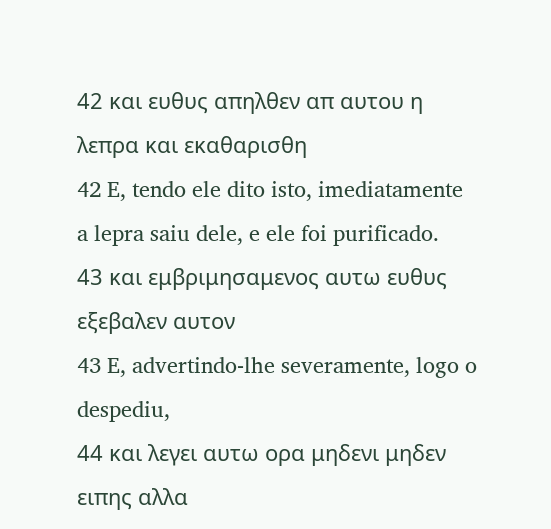42 και ευθυς απηλθεν απ αυτου η λεπρα και εκαθαρισθη
42 E, tendo ele dito isto, imediatamente a lepra saiu dele, e ele foi purificado.
43 και εμβριμησαμενος αυτω ευθυς εξεβαλεν αυτον
43 E, advertindo-lhe severamente, logo o despediu,
44 και λεγει αυτω ορα μηδενι μηδεν ειπης αλλα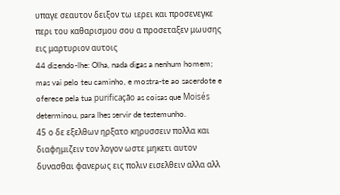υπαγε σεαυτον δειξον τω ιερει και προσενεγκε περι του καθαρισμου σου α προσεταξεν μωυσης εις μαρτυριον αυτοις
44 dizendo-lhe: Olha, nada digas a nenhum homem; mas vai pelo teu caminho, e mostra-te ao sacerdote e oferece pela tua purificação as coisas que Moisés determinou, para lhes servir de testemunho.
45 ο δε εξελθων ηρξατο κηρυσσειν πολλα και διαφημιζειν τον λογον ωστε μηκετι αυτον δυνασθαι φανερως εις πολιν εισελθειν αλλα αλλ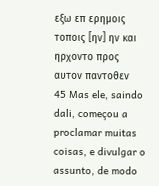εξω επ ερημοις τοποις [ην] ην και ηρχοντο προς αυτον παντοθεν
45 Mas ele, saindo dali, começou a proclamar muitas coisas, e divulgar o assunto, de modo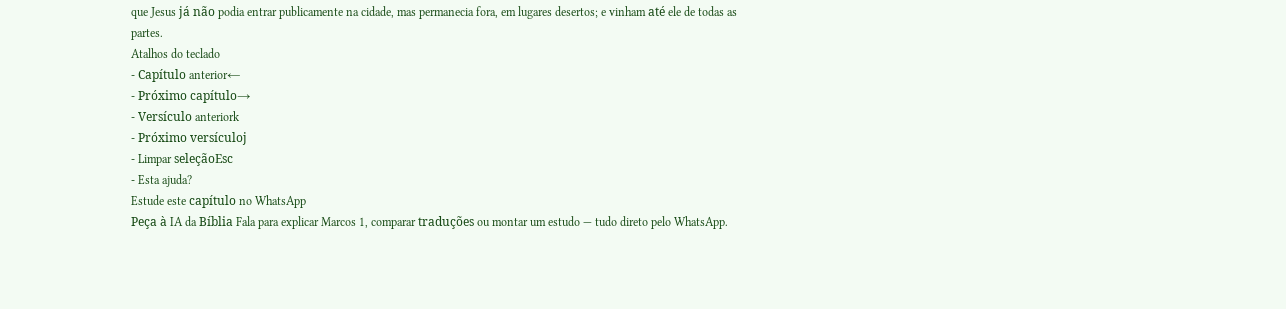que Jesus já não podia entrar publicamente na cidade, mas permanecia fora, em lugares desertos; e vinham até ele de todas as partes.
Atalhos do teclado
- Capítulo anterior←
- Próximo capítulo→
- Versículo anteriork
- Próximo versículoj
- Limpar seleçãoEsc
- Esta ajuda?
Estude este capítulo no WhatsApp
Peça à IA da Bíblia Fala para explicar Marcos 1, comparar traduções ou montar um estudo — tudo direto pelo WhatsApp.